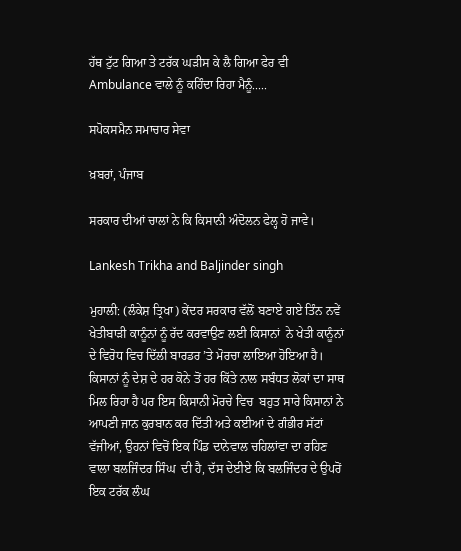ਹੱਥ ਟੁੱਟ ਗਿਆ ਤੇ ਟਰੱਕ ਘੜੀਸ ਕੇ ਲੈ ਗਿਆ ਫੇਰ ਵੀ Ambulance ਵਾਲੇ ਨੂੰ ਕਹਿੰਦਾ ਰਿਹਾ ਮੈਨੂੰ.....

ਸਪੋਕਸਮੈਨ ਸਮਾਚਾਰ ਸੇਵਾ

ਖ਼ਬਰਾਂ, ਪੰਜਾਬ

ਸਰਕਾਰ ਦੀਆਂ ਚਾਲਾਂ ਨੇ ਕਿ ਕਿਸਾਨੀ ਅੰਦੋਲਨ ਫੇਲ੍ਹ ਹੋ ਜਾਵੇ।

Lankesh Trikha and Baljinder singh

ਮੁਹਾਲੀ: (ਲੰਕੇਸ਼ ਤ੍ਰਿਖਾ) ਕੇਂਦਰ ਸਰਕਾਰ ਵੱਲੋਂ ਬਣਾਏ ਗਏ ਤਿੰਨ ਨਵੇਂ ਖੇਤੀਬਾੜੀ ਕਾਨੂੰਨਾਂ ਨੂੰ ਰੱਦ ਕਰਵਾਉਣ ਲਈ ਕਿਸਾਨਾਂ  ਨੇ ਖੇਤੀ ਕਾਨੂੰਨਾਂ ਦੇ ਵਿਰੋਧ ਵਿਚ ਦਿੱਲੀ ਬਾਰਡਰ ’ਤੇ ਮੋਰਚਾ ਲਾਇਆ ਹੋਇਆ ਹੈ। ਕਿਸਾਨਾਂ ਨੂੰ ਦੇਸ਼ ਦੇ ਹਰ ਕੋਨੇ ਤੋਂ ਹਰ ਕਿੱਤੇ ਨਾਲ ਸਬੰਧਤ ਲੋਕਾਂ ਦਾ ਸਾਥ ਮਿਲ ਰਿਹਾ ਹੈ ਪਰ ਇਸ ਕਿਸਾਨੀ ਮੋਰਚੇ ਵਿਚ  ਬਹੁਤ ਸਾਰੇ ਕਿਸਾਨਾਂ ਨੇ ਆਪਣੀ ਜਾਨ ਕੁਰਬਾਨ ਕਰ ਦਿੱਤੀ ਅਤੇ ਕਈਆਂ ਦੇ ਗੰਭੀਰ ਸੱਟਾਂ ਵੱਜੀਆਂ, ਉਹਨਾਂ ਵਿਚੋਂ ਇਕ ਪਿੰਡ ਦਾਨੇਵਾਲ ਚਹਿਲਾਂਵਾ ਦਾ ਰਹਿਣ ਵਾਲਾ ਬਲਜਿੰਦਰ ਸਿੰਘ  ਦੀ ਹੈ, ਦੱਸ ਦੇਈਏ ਕਿ ਬਲਜਿੰਦਰ ਦੇ ਉਪਰੋਂ ਇਕ ਟਰੱਕ ਲੰਘ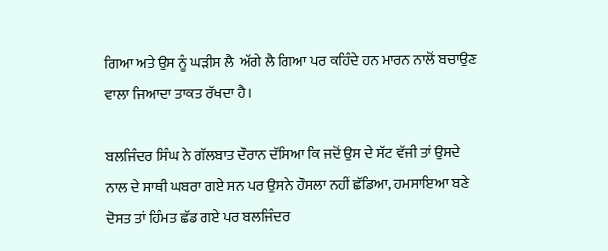ਗਿਆ ਅਤੇ ਉਸ ਨੂੰ ਘੜੀਸ ਲੈ  ਅੱਗੇ ਲੈ ਗਿਆ ਪਰ ਕਹਿੰਦੇ ਹਨ ਮਾਰਨ ਨਾਲੋਂ ਬਚਾਉਣ ਵਾਲਾ ਜਿਆਦਾ ਤਾਕਤ ਰੱਖਦਾ ਹੈ।

ਬਲਜਿੰਦਰ ਸਿੰਘ ਨੇ ਗੱਲਬਾਤ ਦੌਰਾਨ ਦੱਸਿਆ ਕਿ ਜਦੋਂ ਉਸ ਦੇ ਸੱਟ ਵੱਜੀ ਤਾਂ ਉਸਦੇ ਨਾਲ ਦੇ ਸਾਥੀ ਘਬਰਾ ਗਏ ਸਨ ਪਰ ਉਸਨੇ ਹੌਸਲਾ ਨਹੀਂ ਛੱਡਿਆ, ਹਮਸਾਇਆ ਬਣੇ ਦੋਸਤ ਤਾਂ ਹਿੰਮਤ ਛੱਡ ਗਏ ਪਰ ਬਲਜਿੰਦਰ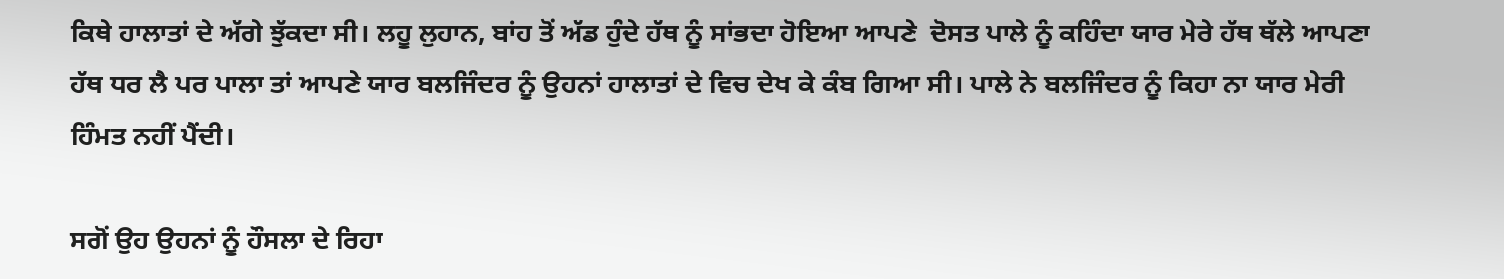ਕਿਥੇ ਹਾਲਾਤਾਂ ਦੇ ਅੱਗੇ ਝੁੱਕਦਾ ਸੀ। ਲਹੂ ਲੁਹਾਨ, ਬਾਂਹ ਤੋਂ ਅੱਡ ਹੁੰਦੇ ਹੱਥ ਨੂੰ ਸਾਂਭਦਾ ਹੋਇਆ ਆਪਣੇ  ਦੋਸਤ ਪਾਲੇ ਨੂੰ ਕਹਿੰਦਾ ਯਾਰ ਮੇਰੇ ਹੱਥ ਥੱਲੇ ਆਪਣਾ ਹੱਥ ਧਰ ਲੈ ਪਰ ਪਾਲਾ ਤਾਂ ਆਪਣੇ ਯਾਰ ਬਲਜਿੰਦਰ ਨੂੰ ਉਹਨਾਂ ਹਾਲਾਤਾਂ ਦੇ ਵਿਚ ਦੇਖ ਕੇ ਕੰਬ ਗਿਆ ਸੀ। ਪਾਲੇ ਨੇ ਬਲਜਿੰਦਰ ਨੂੰ ਕਿਹਾ ਨਾ ਯਾਰ ਮੇਰੀ ਹਿੰਮਤ ਨਹੀਂ ਪੈਂਦੀ।

ਸਗੋਂ ਉਹ ਉਹਨਾਂ ਨੂੰ ਹੌਸਲਾ ਦੇ ਰਿਹਾ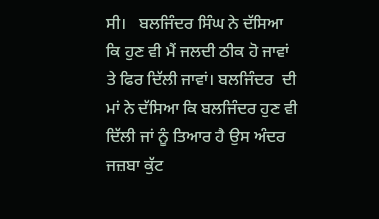ਸੀ।   ਬਲਜਿੰਦਰ ਸਿੰਘ ਨੇ ਦੱਸਿਆ ਕਿ ਹੁਣ ਵੀ ਮੈਂ ਜਲਦੀ ਠੀਕ ਹੋ ਜਾਵਾਂ ਤੇ ਫਿਰ ਦਿੱਲੀ ਜਾਵਾਂ। ਬਲਜਿੰਦਰ  ਦੀ ਮਾਂ ਨੇ ਦੱਸਿਆ ਕਿ ਬਲਜਿੰਦਰ ਹੁਣ ਵੀ ਦਿੱਲੀ ਜਾਂ ਨੂੰ ਤਿਆਰ ਹੈ ਉਸ ਅੰਦਰ ਜਜ਼ਬਾ ਕੁੱਟ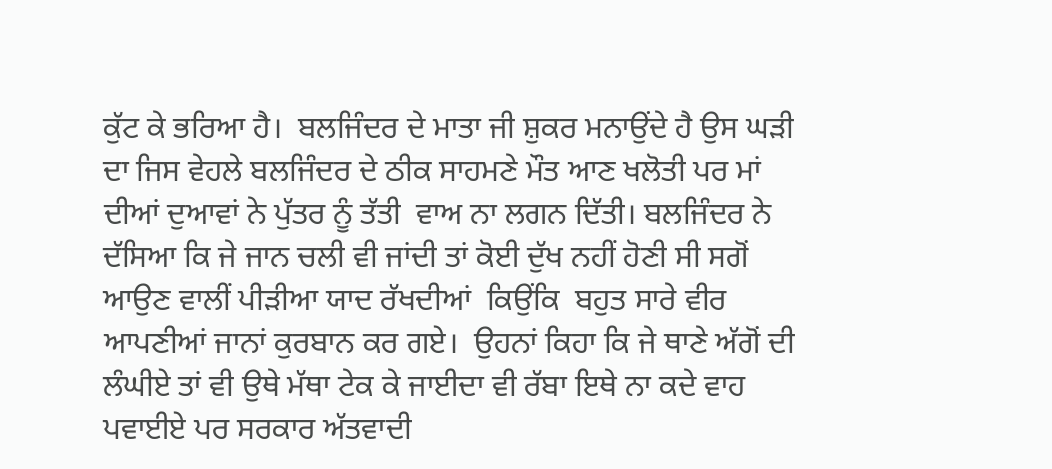ਕੁੱਟ ਕੇ ਭਰਿਆ ਹੈ।  ਬਲਜਿੰਦਰ ਦੇ ਮਾਤਾ ਜੀ ਸ਼ੁਕਰ ਮਨਾਉਂਦੇ ਹੈ ਉਸ ਘੜੀ ਦਾ ਜਿਸ ਵੇਹਲੇ ਬਲਜਿੰਦਰ ਦੇ ਠੀਕ ਸਾਹਮਣੇ ਮੌਤ ਆਣ ਖਲੋਤੀ ਪਰ ਮਾਂ ਦੀਆਂ ਦੁਆਵਾਂ ਨੇ ਪੁੱਤਰ ਨੂੰ ਤੱਤੀ  ਵਾਅ ਨਾ ਲਗਨ ਦਿੱਤੀ। ਬਲਜਿੰਦਰ ਨੇ ਦੱਸਿਆ ਕਿ ਜੇ ਜਾਨ ਚਲੀ ਵੀ ਜਾਂਦੀ ਤਾਂ ਕੋਈ ਦੁੱਖ ਨਹੀਂ ਹੋਣੀ ਸੀ ਸਗੋਂ  ਆਉਣ ਵਾਲੀਂ ਪੀੜੀਆ ਯਾਦ ਰੱਖਦੀਆਂ  ਕਿਉਂਕਿ  ਬਹੁਤ ਸਾਰੇ ਵੀਰ ਆਪਣੀਆਂ ਜਾਨਾਂ ਕੁਰਬਾਨ ਕਰ ਗਏ।  ਉਹਨਾਂ ਕਿਹਾ ਕਿ ਜੇ ਥਾਣੇ ਅੱਗੋਂ ਦੀ ਲੰਘੀਏ ਤਾਂ ਵੀ ਉਥੇ ਮੱਥਾ ਟੇਕ ਕੇ ਜਾਈਦਾ ਵੀ ਰੱਬਾ ਇਥੇ ਨਾ ਕਦੇ ਵਾਹ ਪਵਾਈਏ ਪਰ ਸਰਕਾਰ ਅੱਤਵਾਦੀ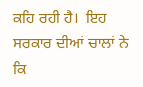ਕਹਿ ਰਹੀ ਹੈ।  ਇਹ ਸਰਕਾਰ ਦੀਆਂ ਚਾਲਾਂ ਨੇ ਕਿ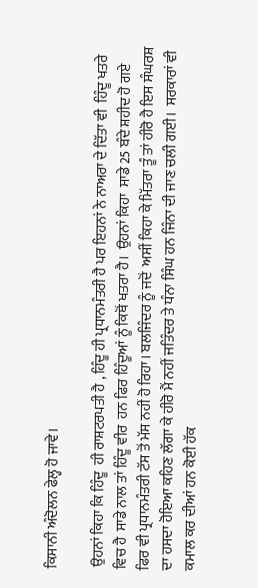ਕਿਸਾਨੀ ਅੰਦੋਲਨ ਫੇਲ੍ਹ ਹੋ ਜਾਵੇ।

 ਉਹਨਾਂ ਕਿਹਾ ਕਿ ਹਿੰਦੂ  ਹੀ ਰਾਸ਼ਟਰਪਤੀ ਹੈ , ਹਿੰਦੂ ਹੀ ਪ੍ਰਧਾਨਮੰਤਰੀ ਹੈ ਪਰ ਇਹਨਾਂ ਨੇ ਨਾਅਰਾ ਦੇ ਦਿੱਤਾ ਵੀ  ਹਿੰਦੂ ਖਤਰੇ ਵਿਚ ਹੈ  ਸਾਡੇ ਨਾਲ ਤਾਂ ਹਿੰਦੂ ਵੀਰ  ਹਨ ਫਿਰ ਹਿੰਦੂਆਂ ਨੂੰ ਕਿਥੋਂ ਖਤਰਾ ਹੈ।  ਉਹਨਾਂ ਕਿਹਾ  ਸਾਡੇ 25 ਬੰਦੇ ਸ਼ਹੀਦ ਹੋ ਗਏ ਫਿਰ ਵੀ ਪ੍ਰਧਾਨਮੰਤਰੀ ਟੱਸ ਤੋਂ ਮੱਸ ਨਹੀਂ ਹੋ ਰਿਹਾ। ਬਲਜਿੰਦਰ ਨੂੰ ਜਦੋਂ  ਅਸੀਂ ਕਿਹਾ ਕੇ ਮਿੱਤਰਾ ਤੂੰ ਤਾਂ ਹੀਰੋ ਹੈ ਇਸ ਸੰਘਰਸ਼ ਦਾ ਹਸਦਾ ਹੋਇਆ ਕਹਿਣ ਲੱਗਾ ਕੇ ਹੀਰੋ ਮੈਂ ਨਹੀਂ ਜਤਿੰਦਰ ਤੇ ਧੰਨਾ ਸਿੰਘ ਹਨ ਜਿੰਨਾ ਦੀ ਜਾਣ ਚਲੀ ਗਈ।  ਸਰਕਾਰਾਂ ਵੀ ਕਮਾਲ ਕਰ ਦੀਆਂ ਹਨ ਕੋਈ ਹੱਕ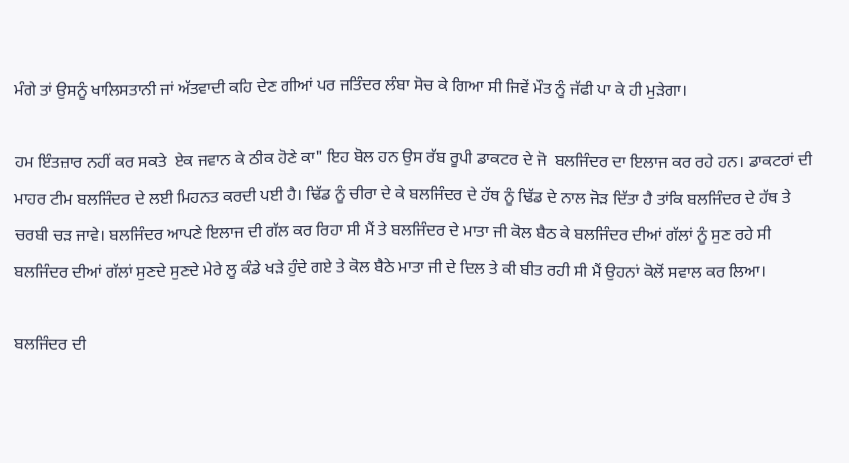ਮੰਗੇ ਤਾਂ ਉਸਨੂੰ ਖਾਲਿਸਤਾਨੀ ਜਾਂ ਅੱਤਵਾਦੀ ਕਹਿ ਦੇਣ ਗੀਆਂ ਪਰ ਜਤਿੰਦਰ ਲੰਬਾ ਸੋਚ ਕੇ ਗਿਆ ਸੀ ਜਿਵੇਂ ਮੌਤ ਨੂੰ ਜੱਫੀ ਪਾ ਕੇ ਹੀ ਮੁੜੇਗਾ।

ਹਮ ਇੰਤਜ਼ਾਰ ਨਹੀਂ ਕਰ ਸਕਤੇ  ਏਕ ਜਵਾਨ ਕੇ ਠੀਕ ਹੋਣੇ ਕਾ" ਇਹ ਬੋਲ ਹਨ ਉਸ ਰੱਬ ਰੂਪੀ ਡਾਕਟਰ ਦੇ ਜੋ  ਬਲਜਿੰਦਰ ਦਾ ਇਲਾਜ ਕਰ ਰਹੇ ਹਨ। ਡਾਕਟਰਾਂ ਦੀ ਮਾਹਰ ਟੀਮ ਬਲਜਿੰਦਰ ਦੇ ਲਈ ਮਿਹਨਤ ਕਰਦੀ ਪਈ ਹੈ। ਢਿੱਡ ਨੂੰ ਚੀਰਾ ਦੇ ਕੇ ਬਲਜਿੰਦਰ ਦੇ ਹੱਥ ਨੂੰ ਢਿੱਡ ਦੇ ਨਾਲ ਜੋੜ ਦਿੱਤਾ ਹੈ ਤਾਂਕਿ ਬਲਜਿੰਦਰ ਦੇ ਹੱਥ ਤੇ ਚਰਬੀ ਚੜ ਜਾਵੇ। ਬਲਜਿੰਦਰ ਆਪਣੇ ਇਲਾਜ ਦੀ ਗੱਲ ਕਰ ਰਿਹਾ ਸੀ ਮੈਂ ਤੇ ਬਲਜਿੰਦਰ ਦੇ ਮਾਤਾ ਜੀ ਕੋਲ ਬੈਠ ਕੇ ਬਲਜਿੰਦਰ ਦੀਆਂ ਗੱਲਾਂ ਨੂੰ ਸੁਣ ਰਹੇ ਸੀ ਬਲਜਿੰਦਰ ਦੀਆਂ ਗੱਲਾਂ ਸੁਣਦੇ ਸੁਣਦੇ ਮੇਰੇ ਲੂ ਕੰਡੇ ਖੜੇ ਹੁੰਦੇ ਗਏ ਤੇ ਕੋਲ ਬੈਠੇ ਮਾਤਾ ਜੀ ਦੇ ਦਿਲ ਤੇ ਕੀ ਬੀਤ ਰਹੀ ਸੀ ਮੈਂ ਉਹਨਾਂ ਕੋਲੋਂ ਸਵਾਲ ਕਰ ਲਿਆ।

ਬਲਜਿੰਦਰ ਦੀ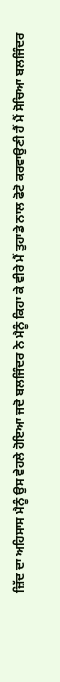ਜ਼ਿੱਦ ਦਾ ਅਹਿਸਾਸ ਮੈਨੂੰ ਉਸ ਵੇਹਲੇ ਹੋਇਆ ਜਦੋ ਬਲਜਿੰਦਰ ਨੇ ਮੈਨੂੰ ਕਿਹਾ ਕੇ ਵੀਰੇ ਮੈਂ ਤੁਹਾਡੇ ਨਾਲ ਫੋਟੋ ਕਰਵਾਉਣੀ ਹੈਂ ਮੈਂ ਸੋਚਿਆ ਬਲਜਿੰਦਰ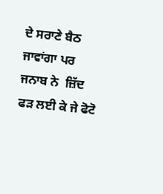ਦੇ ਸਰਾਣੇ ਬੈਠ ਜਾਵਾਂਗਾ ਪਰ ਜਨਾਬ ਨੇ  ਜ਼ਿੱਦ ਫੜ ਲਈ ਕੇ ਜੇ ਫੋਟੋ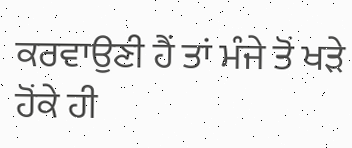ਕਰਵਾਉਣੀ ਹੈਂ ਤਾਂ ਮੰਜੇ ਤੋਂ ਖੜੇ ਹੋਂਕੇ ਹੀ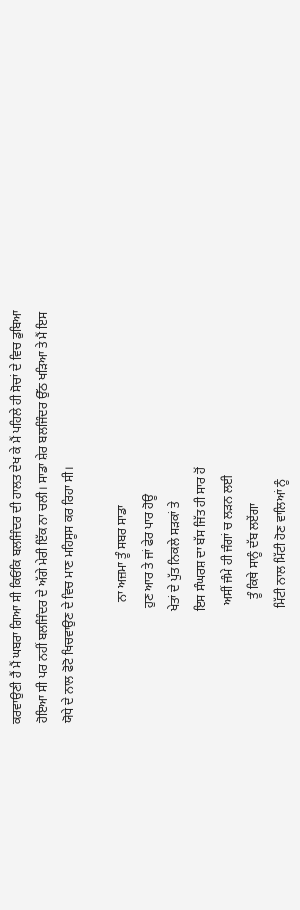ਕਰਵਾਉਣੀ ਹੈਂ ਮੈਂ ਘਬਰਾ ਗਿਆ ਸੀ ਕਿਓਂਕਿ ਬਲਜਿੰਦਰ ਦੀ ਹਾਲਤ ਦੇਖ ਕੇ ਮੈਂ ਪਹਿਲੇ ਹੀ ਸੋਚਾਂ ਦੇ ਵਿਚ ਡੁਬਿਆ ਹੋਇਆ ਸੀ ਪਰ ਨਹੀਂ ਬਲਜਿੰਦਰ ਦੇ ਅੱਗੇ ਮੇਰੀ ਇੱਕ ਨਾ ਚਲੀ। ਸਾਡਾ ਸ਼ੇਰ ਬਲਜਿੰਦਰ ਉੱਠ ਖੜਿਆ ਤੇ ਮੈਂ ਇਸ ਯੋਧੇ ਦੇ ਨਾਲ ਫੋਟੋ ਖਿਚਵਾਉਣ ਦੇ ਵਿਚ ਮਾਣ ਮਹਿਸੂਸ ਕਰ ਰਿਹਾ ਸੀ।

                                       ਨਾ ਅਜ਼ਮਾ ਤੂੰ ਸਬਰ ਸਾਡਾ
                                     ਹੁਣ ਆਰ ਤੇ ਜਾਂ ਫੇਰ ਪਾਰ ਹੋਊ
                                    ਖੇਤਾਂ ਦੇ ਪੁੱਤ ਨਿਕਲੇ ਸੜਕਾਂ ਤੇ
                                    ਇਸ ਸੰਘਰਸ਼ ਦਾ ਬੱਸ ਜਿੱਤ ਹੀ ਸਾਰ ਹੋਂ
                                      ਅਸੀਂ ਜੰਮੇ ਹੀ ਜੰਗਾਂ ਚ ਲੜਨ ਲਈ
                                        ਤੂੰ ਕਿਥੇ ਸਾਨੂੰ ਦੱਬ ਲਏਂਗਾ
                                     ਮਿੱਟੀ ਨਾਲ ਮਿੱਟੀ ਹੋਣ ਵਾਲਿਆਂ ਨੂੰ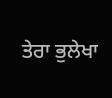ਤੇਰਾ ਭੁਲੇਖਾ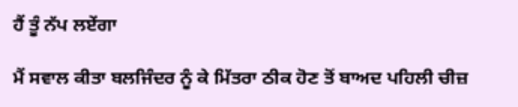ਹੈਂ ਤੂੰ ਨੱਪ ਲਏਂਗਾ

ਮੈਂ ਸਵਾਲ ਕੀਤਾ ਬਲਜਿੰਦਰ ਨੂੰ ਕੇ ਮਿੱਤਰਾ ਠੀਕ ਹੋਣ ਤੋਂ ਬਾਅਦ ਪਹਿਲੀ ਚੀਜ਼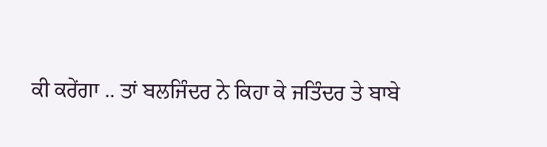ਕੀ ਕਰੇਂਗਾ .. ਤਾਂ ਬਲਜਿੰਦਰ ਨੇ ਕਿਹਾ ਕੇ ਜਤਿੰਦਰ ਤੇ ਬਾਬੇ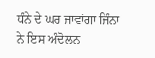ਧੰਨੇ ਦੇ ਘਰ ਜਾਵਾਂਗਾ ਜਿੰਨਾ ਨੇ ਇਸ ਅੰਦੋਲਨ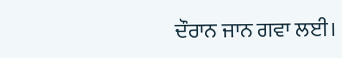ਦੌਰਾਨ ਜਾਨ ਗਵਾ ਲਈ।